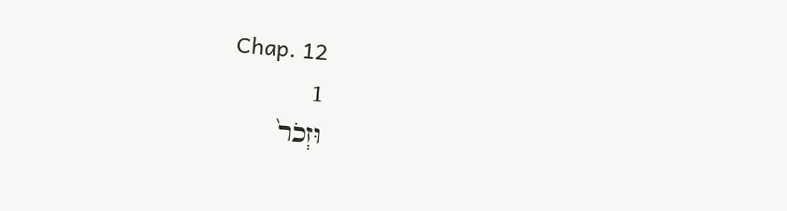Chap. 12
1
וּזְכֹר֙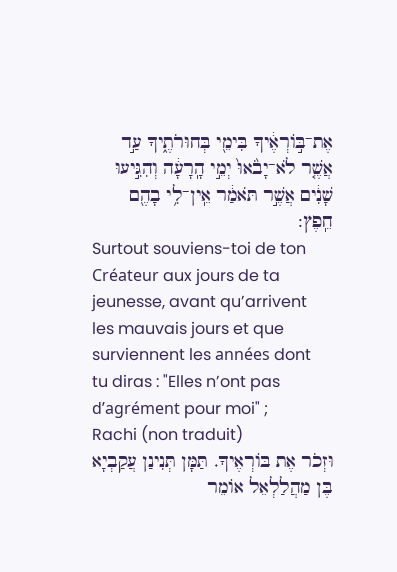אֶת־בּ֣וֹרְאֶ֔יךָ בִּימֵ֖י בְּחוּרֹתֶ֑יךָ עַ֣ד אֲשֶׁ֤ר לֹא־יָבֹ֙אוּ֙ יְמֵ֣י הָֽרָעָ֔ה וְהִגִּ֣יעוּ שָׁנִ֔ים אֲשֶׁ֣ר תֹּאמַ֔ר אֵֽין־לִ֥י בָהֶ֖ם חֵֽפֶץ:
Surtout souviens-toi de ton Créateur aux jours de ta jeunesse, avant qu’arrivent les mauvais jours et que surviennent les années dont tu diras : "Elles n’ont pas d’agrément pour moi" ;
Rachi (non traduit)
וּזְכֹר אֶת בּוֹרְאֶיךָ. תַּמָּן תְּנִינַן עֲקַבְיָא בֶּן מַהֲלַלְאֵל אוֹמֵר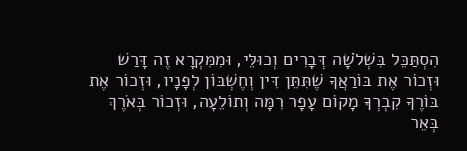הִסְתַּכֵּל בִּשְׁלֹשָׁה דְּבָרִים וְכוּלֵּי, וּמִמִּקְרָא זֶה דָּרַשׁ וּזְכוֹר אֶת בּוֹרַאֲךָ שֶׁתִּתֵּן דִּין וְחֶשְׁבּוֹן לְפָנָיו, וּזְכוֹר אֶת בּוֹרֶךָ קִבְרְךָ מָקוֹם עָפָר רִמָּה וְתוֹלֵעָה, וּזְכוֹר בְּאֹרֶךְ בְּאֵר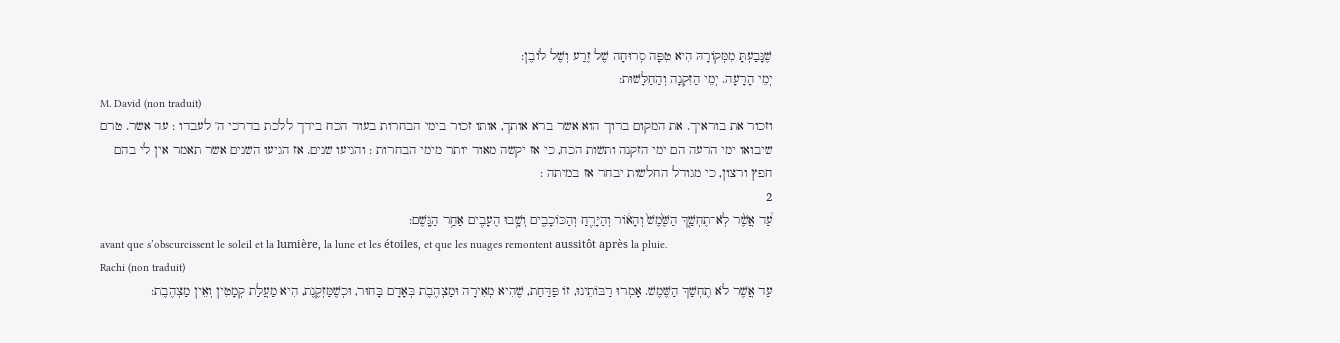שֶׁנָּבַעְתָּ מִמְּקוֹרָהּ הִיא טִפָּה סְרוּחָה שֶׁל זֶרַע וְשֶׁל לוֹבֶן:
יְמֵי הָרָעָה. יְמֵי הַזִּקְנָה וְהַחַלָּשׁוּת:
M. David (non traduit)
וזכור את בוראיך. את המקום ברוך הוא אשר ברא אותך, אותו זכור בימי הבחרות בעוד הכח בידך ללכת בדרכי ה' לעבדו : עד אשר. טרם שיבואו ימי הרעה הם ימי הזקנה ותשות הכח, כי אז יקשה מאוד יותר מימי הבחרות : והגיעו שנים. אז הגיעו השנים אשר תאמר אין לי בהם חפץ ורצון, כי מגודל החלשות יבחר אז במיתה :
2
עַ֠ד אֲשֶׁ֨ר לֹֽא־תֶחְשַׁ֤ךְ הַשֶּׁ֙מֶשׁ֙ וְהָא֔וֹר וְהַיָּרֵ֖חַ וְהַכּוֹכָבִ֑ים וְשָׁ֥בוּ הֶעָבִ֖ים אַחַ֥ר הַגָּֽשֶׁם:
avant que s’obscurcissent le soleil et la lumière, la lune et les étoiles, et que les nuages remontent aussitôt après la pluie.
Rachi (non traduit)
עַד אֲשֶׁר לֹא תֶחְשַׁךְ הַשֶּׁמֶשׁ. אָמְרוּ רַבּוֹתֵינוּ, זוֹ פַּדַּחַת, שֶׁהִיא מְאִירָה וּמַצְהֶבֶת בְּאָדָם בָּחוּר, וּכְשֶׁמַּזְקֶנֶת, הִיא מַעֲלַת קְמָטִין וְאֵין מַצְהֶבֶת: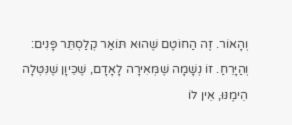וְהָאוֹר. זֶה הַחוֹטֶם שֶׁהוּא תּוֹאַר קְלַסְתֵּר פָּנִים:
וְהַיָּרֵחַ. זוֹ נְשָׁמָה שֶׁמְּאִירָה לָאָדָם, שֶׁכֵּיוָן שֶׁנִּטְּלָה הֵימֶנּוּ, אֵין לוֹ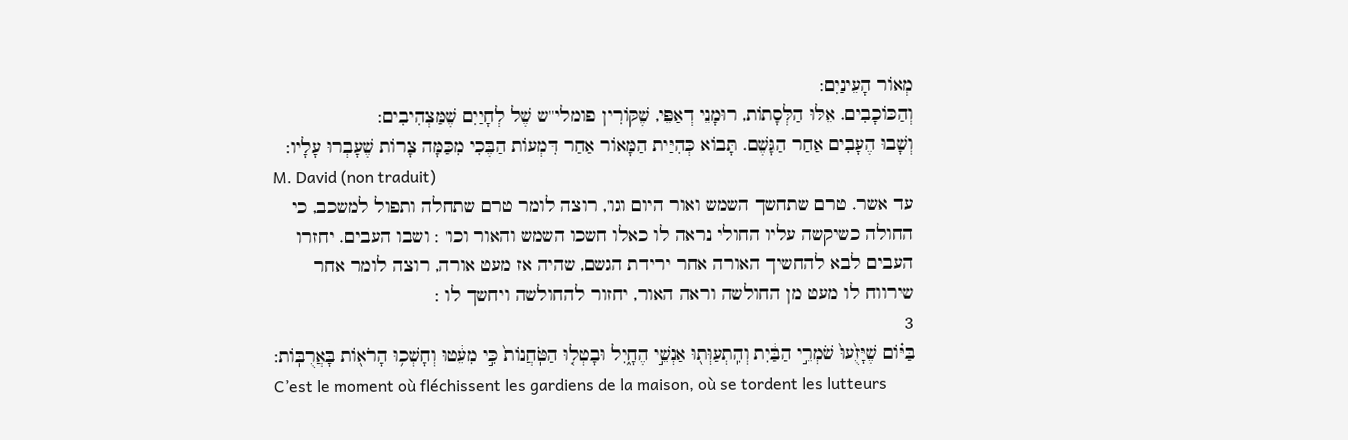מְאוֹר הָעֵינַיִם:
וְהַכּוֹכָבִים. אֵלּוּ הַלְּסָתוֹת, רוּמָנֵי דְאַפֵּי, שֶׁקּוֹרִין פומלי''ש שֶׁל לְחָיַיִם שֶׁמַּצְהִיבִים:
וְשָׁבוּ הֶעָבִים אַחַר הַגָּשֶׁם. תָּבוֹא כְּהִיַּית הַמָּאוֹר אַחַר דִּמְעוֹת הַבֶּכִי מִכַּמָּה צָרוֹת שֶׁעָבְרוּ עָלָיו:
M. David (non traduit)
עד אשר. טרם שתחשך השמש ואור היום וגו', רוצה לומר טרם שתחלה ותפול למשכב, כי החולה כשיקשה עליו החולי נראה לו כאלו חשכו השמש והאור וכו' : ושבו העבים. יחזרו העבים לבא להחשיך האורה אחר ירידת הגשם, שהיה אז מעט אורה, רוצה לומר אחר שירווח לו מעט מן החולשה וראה האור, יחזור להחולשה ויחשך לו :
3
בַּיּ֗וֹם שֶׁיָּזֻ֙עוּ֙ שֹׁמְרֵ֣י הַבַּ֔יִת וְהִֽתְעַוְּת֖וּ אַנְשֵׁ֣י הֶחָ֑יִל וּבָטְל֤וּ הַטֹּֽחֲנוֹת֙ כִּ֣י מִעֵ֔טוּ וְחָשְׁכ֥וּ הָרֹא֖וֹת בָּאֲרֻבּֽוֹת:
C’est le moment où fléchissent les gardiens de la maison, où se tordent les lutteurs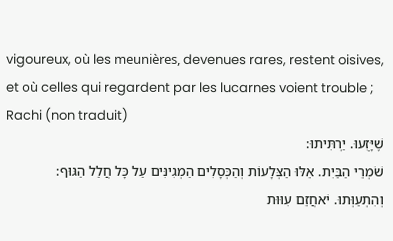vigoureux, où les meunières, devenues rares, restent oisives, et où celles qui regardent par les lucarnes voient trouble ;
Rachi (non traduit)
שֶׁיָּזֻעוּ. יַרְתִּיתוּ:
שֹׁמְרֵי הַבַּיִת. אֵלּוּ הַצְּלָעוֹת וְהַכְּסָלִים הַמְגִינִּים עַל כָּל חֲלַל הַגּוּף:
וְהִתְעַוְּתוּ. יֹאחֲזֵם עִוּוּת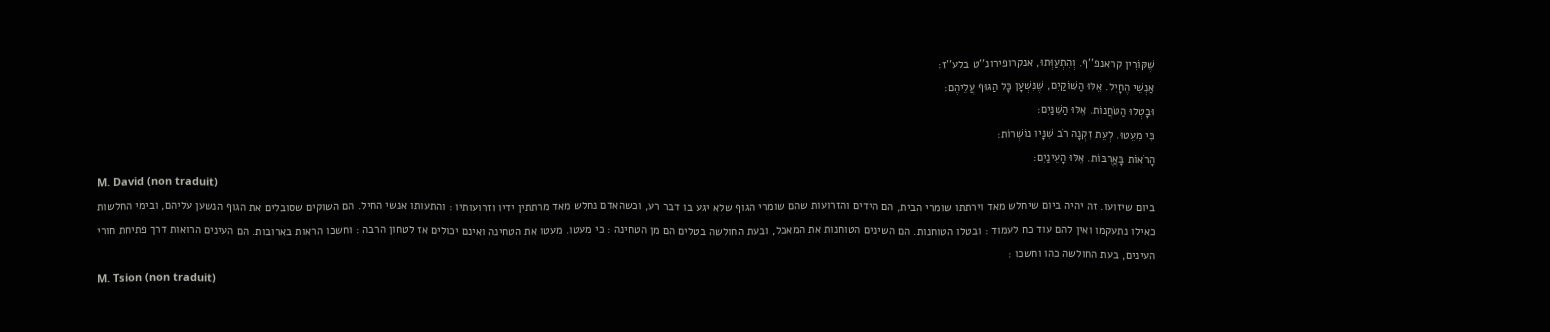שֶׁקּוֹרִין קראנפ''ף. וְהִתְעַוְּתוּ, אנקרופירונ''ט בלע''ז:
אַנְשֵׁי הֶחָיִל. אֵלּוּ הַשּׁוֹקַיִם, שֶׁנִּשְׁעָן כָּל הַגּוּף עֲלֵיהֶם:
וּבָטְלוּ הַטֹּחֲנוֹת. אֵלּוּ הַשִּׁנַּיִם:
כִּי מִעֵטוּ. לְעֵת זִקְנָה רֹב שִׁנָּיו נוֹשְׁרוֹת:
הָרֹאוֹת בָּאֲרֻבּוֹת. אֵלּוּ הָעֵינַיִם:
M. David (non traduit)
ביום שיזועו. זה יהיה ביום שיחלש מאד וירתתו שומרי הבית, הם הידים והזרועות שהם שומרי הגוף שלא יגע בו דבר רע, וכשהאדם נחלש מאד מרתתין ידיו וזרועותיו : והתעותו אנשי החיל. הם השוקים שסובלים את הגוף הנשען עליהם, ובימי החלשות כאילו נתעקמו ואין להם עוד כח לעמוד : ובטלו הטוחנות. הם השינים הטוחנות את המאכל, ובעת החולשה בטלים הם מן הטחינה : כי מעטו. מעטו את הטחינה ואינם יכולים אז לטחון הרבה : וחשכו הראות בארובות. הם העינים הרואות דרך פתיחת חורי העינים, בעת החולשה כהו וחשכו :
M. Tsion (non traduit)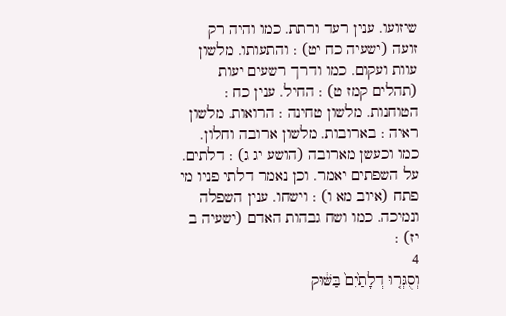שיזועו. ענין רעד ורתת. כמו והיה רק זועה (ישעיה כח יט) : והתעותו. מלשון עוות ועקום. כמו ודרך רשעים יעות (תהלים קמז ט) : החיל. ענין כח : הטוחנות. מלשון טחינה : הרואות. מלשון ראיה : בארובות. מלשון ארובה וחלון. כמו וכעשן מארובה (הושע יג ג) : דלתים. על השפתים יאמר. וכן נאמר דלתי פניו מי פתח (איוב מא ו) : וישחו. ענין השפלה ונמיכה. כמו ושח גבהות האדם (ישעיה ב יז) :
4
וְסֻגְּר֤וּ דְלָתַ֙יִם֙ בַּשּׁ֔וּק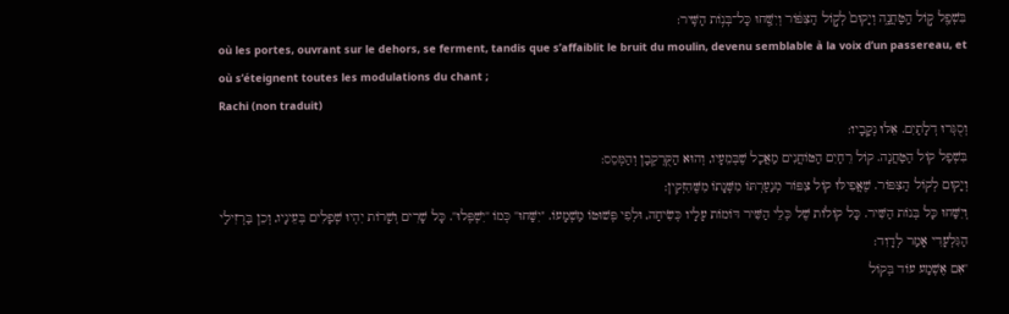בִּשְׁפַ֖ל ק֣וֹל הַֽטַּחֲנָ֑ה וְיָקוּם֙ לְק֣וֹל הַצִּפּ֔וֹר וְיִשַּׁ֖חוּ כָּל־בְּנ֥וֹת הַשִּֽׁיר:
où les portes, ouvrant sur le dehors, se ferment, tandis que s’affaiblit le bruit du moulin, devenu semblable à la voix d’un passereau, et où s’éteignent toutes les modulations du chant ;
Rachi (non traduit)
וְסֻגְּרוּ דְלָתַיִם. אֵלּוּ נְקָבָיו:
בִּשְׁפַל קוֹל הַטַּחֲנָה. קוֹל רֵחַיִם הַטּוֹחֲנִים מַאֲכָל שֶׁבְּמֵעָיו, וְהוּא הַקֻּרְקְבָן וְהַמְּסֵס:
וְיָקוּם לְקוֹל הַצִּפּוֹר. שֶׁאֲפִילּוּ קוֹל צִפּוֹר מְנַעַרְתּוֹ מִשְּׁנָתוֹ מִשֶּׁהִזְקִין:
וְיִשַּׁחוּ כָּל בְּנוֹת הַשִּׁיר. כָּל קוֹלוֹת שֶׁל כְּלֵי הַשִּׁיר דּוֹמוֹת עָלָיו כְּשִׂיחָה, וּלְפִי פְּשׁוּטוֹ מַשְׁמָעוֹ. ''יִשַּׁחוּ'' כְּמוֹ ''יִשְׁפְּלוּ''. כָּל שָׁרִים וְשָׁרוֹת יִהְיוּ שְׁפָלִים בְּעֵינָיו, וְכֵן בַּרְזִילַי הַגִּלְעָדִי אָמַר לְדָוִד:
''אִם אֶשְׁמַע עוֹד בְּקוֹל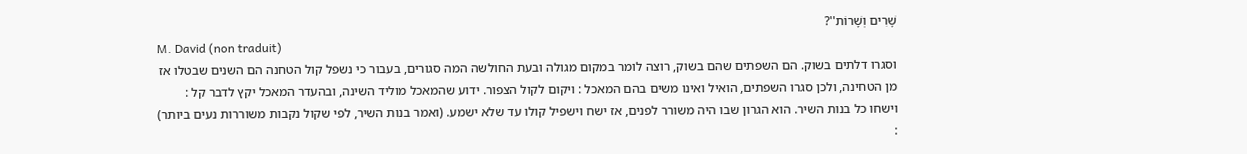שָׁרִים וְשָׁרוֹת''?
M. David (non traduit)
וסגרו דלתים בשוק. הם השפתים שהם בשוק, רוצה לומר במקום מגולה ובעת החולשה המה סגורים, בעבור כי נשפל קול הטחנה הם השנים שבטלו אז מן הטחינה, ולכן סגרו השפתים, הואיל ואינו משים בהם המאכל : ויקום לקול הצפור. ידוע שהמאכל מוליד השינה, ובהעדר המאכל יקץ לדבר קל : וישחו כל בנות השיר. הוא הגרון שבו היה משורר לפנים, אז ישח וישפיל קולו עד שלא ישמע. (ואמר בנות השיר, לפי שקול נקבות משוררות נעים ביותר) :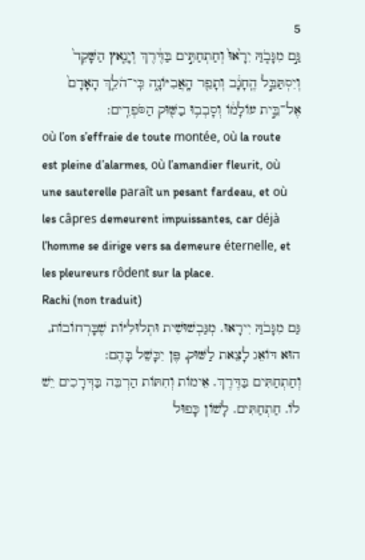5
גַּ֣ם מִגָּבֹ֤הַּ יִרָ֙אוּ֙ וְחַתְחַתִּ֣ים בַּדֶּ֔רֶךְ וְיָנֵ֤אץ הַשָּׁקֵד֙ וְיִסְתַּבֵּ֣ל הֶֽחָגָ֔ב וְתָפֵ֖ר הָֽאֲבִיּוֹנָ֑ה כִּֽי־הֹלֵ֤ךְ הָאָדָם֙ אֶל־בֵּ֣ית עוֹלָמ֔וֹ וְסָבְב֥וּ בַשּׁ֖וּק הַסֹּפְדִֽים:
où l’on s’effraie de toute montée, où la route est pleine d’alarmes, où l’amandier fleurit, où une sauterelle paraît un pesant fardeau, et où les câpres demeurent impuissantes, car déjà l’homme se dirige vers sa demeure éternelle, et les pleureurs rôdent sur la place.
Rachi (non traduit)
גַּם מִגָּבֹהַּ יִירָאוּ. מְגַּבְשׁוּשִׁית וּתְלוּלִיּוֹת שֶׁבָּרְחוֹבוֹת, הוּא דּוֹאֵג לָצֵאת לַשּׁוּק, פֶּן יִכָּשֵׁל בָּהֶם:
וְחַתְחַתִּים בַּדֶּרֶךְ. אֵימוֹת וְחִתּוֹת הַרְבֵּה בַּדְּרָכִים יֵשׁ לוֹ. חַתְחַתִּים. לָשׁוֹן כָּפוּל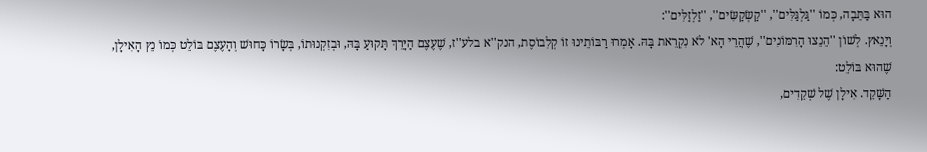הוּא בַּתֵּבָה, כְּמוֹ ''גַּלְגַּלִּים'', ''קַשְׂקַשִּׂים'', ''זַלְזַלִּים'':
וְיָנֵאץ. לְשׁוֹן ''הֵנֵצוּ הָרִמּוֹנִים'', שֶׁהֲרֵי הָא' לֹא נִקְרֵאת בָּהּ. אָמְרוּ רַבּוֹתֵינוּ זוֹ קְלִבוֹסֶת, הנק''א בלע''ז, שֶׁעֶצֶם הַיָּרֵךְ תָּקוּעַ בָּהּ, וּבְזִקְנוּתוֹ, בְּשָׂרוֹ כָּחוּשׁ וְהָעֶצֶם בּוֹלֵט כְּמוֹ נֵץ הָאִילָן, שֶׁהוּא בּוֹלֵט:
הַשָּׁקֵד. אִילָן שֶׁל שְׁקֵדִים,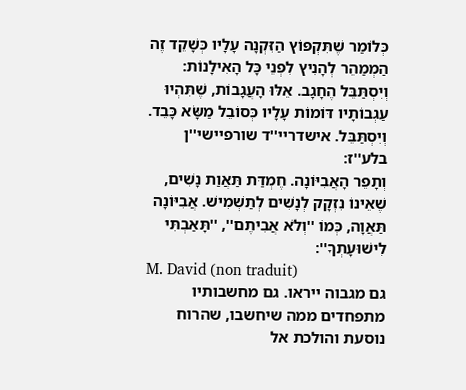כְּלוֹמַר שֶׁתִּקְפּוֹץ הַזִּקְנָה עָלָיו כְּשָׁקֵד זֶה הַמְמַהֵר לְהָנִיץ לִפְנֵי כָּל הָאִילָנוֹת:
וְיִסְתַּבֵּל הֶחָגָב. אֵלּוּ הָעֲגָבוֹת, שֶׁתִּהְיוּ עַגְבוֹתָיו דּוֹמוֹת עָלָיו כְּסוֹבֵל מַשָּׂא כָּבֵד. וְיִסְתַּבֵּל. אישדריי''ד שורפיישי''ן בלע''ז:
וְתָפֵר הָאֲבִיּוֹנָה. חֶמְדַּת תַּאֲוַת נָשִׁים, שֶׁאֵינוֹ נִזְקָק לְנָשִׁים לְתַשְׁמִישׁ. אֲבִיּוֹנָה תַּאֲוָה, כְּמוֹ ''וְלֹא אֲבִיתֶם'', ''תָּאַבְתִּי לִישׁוּעָתְךָ'':
M. David (non traduit)
גם מגבוה ייראו. גם מחשבותיו מתפחדים ממה שיחשבו, שהרוח נוסעת והולכת אל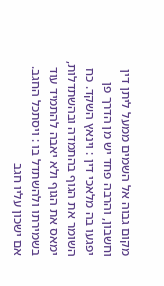מקום גבוה אל השמים ממעל ליתן דין וחשבון, והרבה פחד יש מן הדרך פן יפגעו בה מלאכי דין : וינאץ השקד. כח השומר את הגוף בהתמדה ובהשתדלות, ימאס את הגוף ולא יאבה להתמיד עוד בשמירתו ולהשתדל בו : ויסתכל החגב. אם ישכון עליו חגב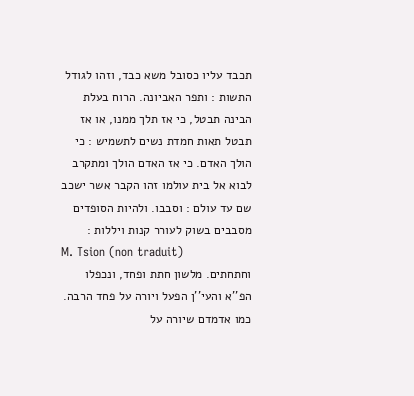תכבד עליו כסובל משא כבד, וזהו לגודל התשות : ותפר האביונה. הרוח בעלת הבינה תבטל, כי אז תלך ממנו, או אז תבטל תאות חמדת נשים לתשמיש : כי הולך האדם. כי אז האדם הולך ומתקרב לבוא אל בית עולמו זהו הקבר אשר ישכב שם עד עולם : וסבבו. ולהיות הסופדים מסבבים בשוק לעורר קנות ויללות :
M. Tsion (non traduit)
וחתחתים. מלשון חתת ופחד, ונכפלו הפ''א והעי''ן הפעל ויורה על פחד הרבה. כמו אדמדם שיורה על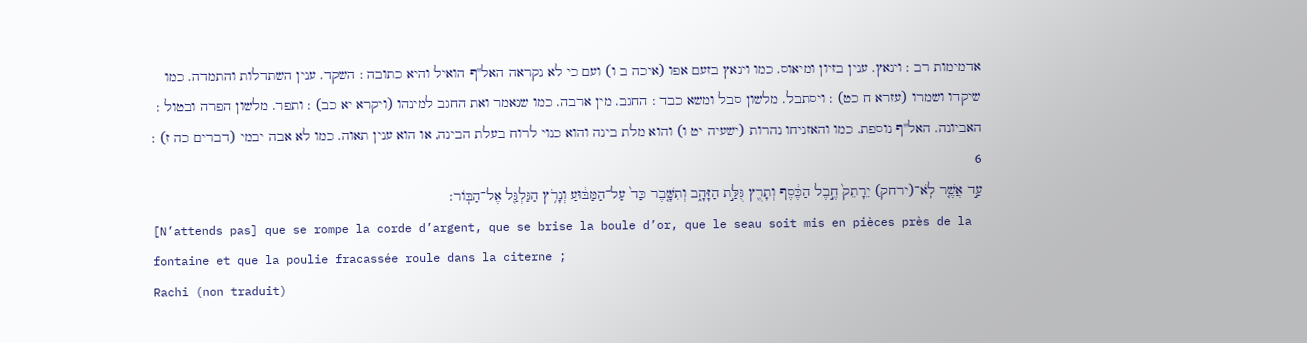אדמימות רב : וינאץ. ענין בזיון ומיאוס. כמו וינאץ בזעם אפו (איכה ב ו) ועם כי לא נקראה האל''ף הואיל והיא כתובה : השקד. ענין השתדלות והתמדה. כמו שיקדו ושמרו (עזרא ח כט) : ויסתבל. מלשון סבל ומשא כבד : החגב. מין ארבה. כמו שנאמר ואת החגב למינהו (ויקרא יא כב) : ותפר. מלשון הפרה ובטול : האביונה. האל''ף נוספת. כמו והאזניחו נהרות (ישעיה יט ו) והוא מלת בינה והוא כנוי לרוח בעלת הבינה, או הוא ענין תאוה. כמו לא אבה יבמי (דברים כה ז) :
6
עַ֣ד אֲשֶׁ֤ר לֹֽא־(ירחק) יֵרָתֵק֙ חֶ֣בֶל הַכֶּ֔סֶף וְתָרֻ֖ץ גֻּלַּ֣ת הַזָּהָ֑ב וְתִשָּׁ֤בֶר כַּד֙ עַל־הַמַּבּ֔וּעַ וְנָרֹ֥ץ הַגַּלְגַּ֖ל אֶל־הַבּֽוֹר:
[N’attends pas] que se rompe la corde d’argent, que se brise la boule d’or, que le seau soit mis en pièces près de la fontaine et que la poulie fracassée roule dans la citerne ;
Rachi (non traduit)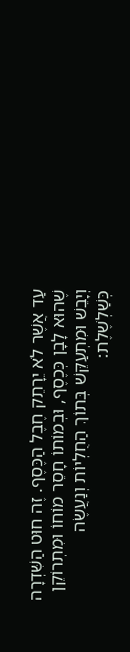עַד אֲשֶׁר לֹא יֵרָתֵק חֶבֶל הַכֶּסֶף. זֶה חוּט הַשִּׁדְרָה שֶׁהוּא לָבָן כְּכֶסֶף, וּבְמוֹתוֹ חָסֵר מוֹחוֹ וּמִתְרוֹקֵן וְיָבֵשׁ וּמִתְעַקֵּשׁ בְּתוֹךְ הַחֻלְיוֹת וְנַעֲשֶׂה כְּשַׁלְשֶׁלֶת: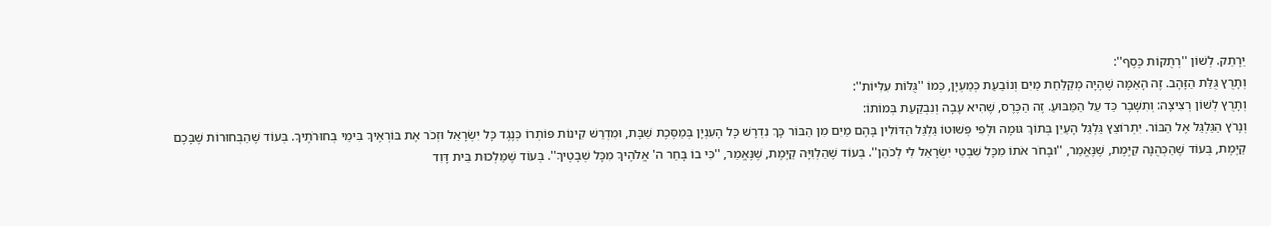יֵרָתֵק. לְשׁוֹן ''רְתֻקוֹת כֶּסֶף'':
וְתָרֻץ גֻּלַּת הַזָּהָב. זֶה הָאַמָּה שֶׁהָיָה מְקַלַּחַת מַיִם וְנוֹבַעַת כְּמַעְיָן, כְּמוֹ ''גֻּלּוֹת עִלִּיּוֹת'':
וְתָרֻץ לְשׁוֹן רְצִיצָה: וְתִשָּׁבֶר כַּד עַל הַמַּבּוּעַ. זֶה הַכֶּרֶס, שֶׁהִיא עָבָה וְנִבְקַעַת בְּמוֹתוֹ:
וְנָרֹץ הַגַּלְגַּל אֶל הַבּוֹר. יִתְרוֹצֵץ גַּלְגַּל הָעַיִן בְּתוֹךְ גּוּמָה וּלְפִי פְּשׁוּטוֹ גַּלְגַּל הַדּוֹלִין בָּהֶם מַיִם מִן הַבּוֹר כָּךְ נִדְרָשׁ כָּל הָעִנְיָן בְּמַסֶּכֶת שַׁבָּת, וּמִדְרַשׁ קִינוֹת פּוֹתְרוֹ כְּנֶגֶד כָּל יִשְׂרָאֵל וּזְכֹר אֶת בּוֹרְאֶיךָ בִּימֵי בְּחוּרֹתֶיךָ. בְּעוֹד שֶׁהַבְּחוּרוֹת שֶׁבָּכֶם קַיֶּמֶת, בְּעוֹד שֶׁהַכְּהֻנָּה קַיֶּמֶת, שֶׁנֶּאֱמַר, ''וּבָחֹר אֹתוֹ מִכָּל שִׁבְטֵי יִשְׂרָאֵל לִי לְכֹהֵן''. בְּעוֹד שֶׁהַלְוִיָּה קַיֶּמֶת, שֶׁנֶּאֱמַר, ''כִּי בוֹ בָּחַר ה' אֱלֹהֶיךָ מִכָּל שְׁבָטֶיךָ''. בְּעוֹד שֶׁמַּלְכוּת בֵּית דָּוִד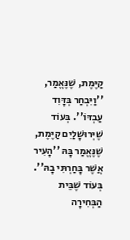קַיֶּמֶת, שֶׁנֶּאֱמַר, ''וַיִּבְחַר בְּדָּוִד עַבְדּוֹ''. בְּעוֹד שֶׁיְּרוּשָׁלַיִם קַיֶּמֶת, שֶׁנֶּאֱמַר בָּהּ ''הָעִיר אֲשֶׁר בָּחַרְתִּי בָהּ''. בְּעוֹד שֶׁבֵּית הַבְּחִירָה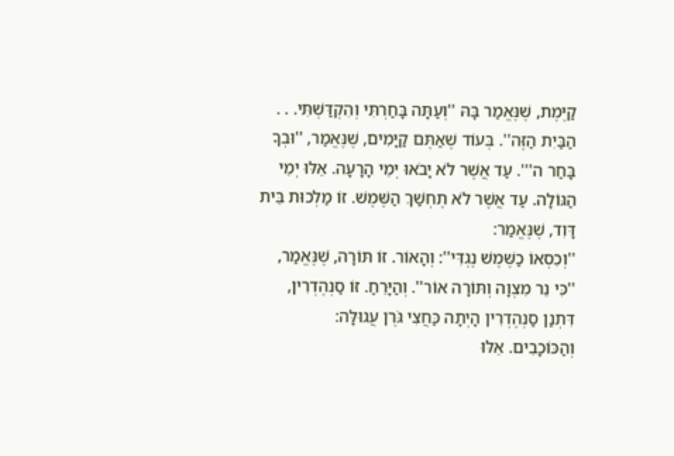קַיֶּמֶת, שֶׁנֶּאֱמַר בָּהּ ''וְעַתָּה בָּחַרְתִּי וְהִקְדַּשְׁתִּי. . . הַבַּיִת הַזֶּה''. בְּעוֹד שֶׁאַתֶּם קַיָּמִים, שֶׁנֶּאֱמַר, ''וּבְךָ בָּחַר ה'''. עַד אֲשֶׁר לֹא יָבֹאוּ יְמֵי הָרָעָה. אֵלּוּ יְמֵי הַגּוֹלָה. עַד אֲשֶׁר לֹא תֶחְשַׁךְ הַשֶּׁמֶשׁ. זוֹ מַלְכוּת בֵּית דָּוִד, שֶׁנֶּאֱמַר:
''וְכִסְאוֹ כַשֶּׁמֶשׁ נֶגְדִּי'': וְהָאוֹר. זוֹ תּוֹרָה, שֶׁנֶּאֱמַר, ''כִּי נֵר מִצְוָה וְתּוֹרָה אוֹר''. וְהַיָּרֵחַ. זוֹ סַנְהֶדְרִין, דִּתְנַן סַנְהֶדְרִין הָיְתָה כַּחֲצִי גֹּרֶן עֲגוּלָּה:
וְהַכּוֹכָבִים. אֵלּוּ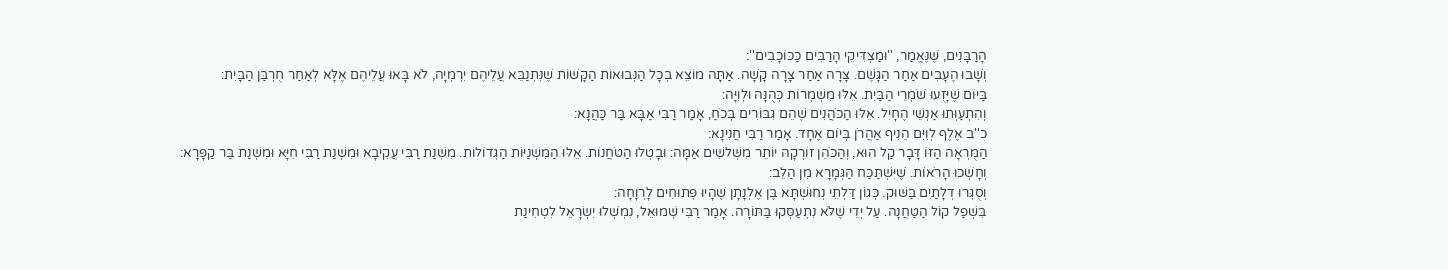הָרַבָּנִים, שֶׁנֶּאֱמַר, ''וּמַצְדִּיקֵי הָרַבִּים כַּכּוֹכָבִים'':
וְשָׁבוּ הֶעָבִים אַחַר הַגָּשֶׁם. צָרָה אַחַר צָרָה קָשָׁה. אַתָּה מוֹצֵא בְכָל הַנְּבוּאוֹת הַקָּשׁוֹת שֶׁנִּתְנַבֵּא עֲלֵיהֶם יִרְמְיָה, לֹא בָּאוּ עֲלֵיהֶם אֶלָּא לְאַחַר חֻרְבַּן הַבָּיִת:
בַּיּוֹם שֶׁיָּזֻעוּ שֹׁמְרֵי הַבַּיִת. אֵלּוּ מִשְׁמְרוֹת כְּהֻנָּה וּלְוִיָּה:
וְהִתְעַוְּתוּ אַנְשֵׁי הֶחָיִל. אֵלּוּ הַכֹּהֲנִים שֶׁהֵם גִּבּוֹרִים בְּכֹחַ, אָמַר רַבִּי אַבָּא בַּר כַּהֲנָא:
כ''ב אֶלֶף לְוִיִּם הֵנִיף אַהֲרֹן בְּיוֹם אֶחָד. אָמַר רַבִּי חֲנִינָא:
הַמֻּרְאָה הַזּוֹ דָּבָר קַל הוּא, וְהַכֹּהֵן זוֹרְקָהּ יוֹתֵר מִשְּׁלשִׁים אַמָּה: וּבָטְלוּ הַטֹּחֲנוֹת. אֵלּוּ הַמִּשְׁנַיּוֹת הַגְּדוֹלוֹת. מִשְׁנַת רַבִּי עֲקִיבָא וּמִשְׁנַת רַבִּי חִיָּא וּמִשְׁנַת בַּר קַפָּרָא:
וְחָשְׁכוּ הָרֹאוֹת. שֶׁיִּשְׁתַּכַּח הַגְּמָרָא מִן הַלֵּב:
וְסֻגְּרוּ דְלָתַיִם בַּשּׁוּק. כְּגוֹן דַּלְתֵי נְחוּשְׁתָּא בֶּן אֶלְנָתָן שֶׁהָיוּ פְּתוּחִים לָרְוָחָה:
בִּשְׁפַל קוֹל הַטַּחֲנָה. עַל יְדֵי שֶׁלֹּא נִתְעַסְּקוּ בַּתּוֹרָה. אָמַר רַבִּי שְׁמוּאֵל, נִמְשְׁלוּ יִשְׂרָאֵל לִטְחִינַת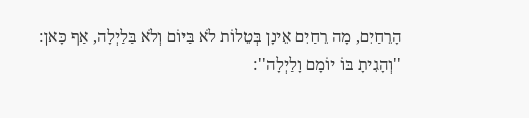הָרֵחַיִם, מָה רֵחַיִם אֵינָן בְּטֵלוֹת לֹא בַּיּוֹם וְלֹא בַּלַיְלָה, אַף כָּאן:
''וְהָגִיתָ בּוֹ יוֹמָם וָלַיְלָה'':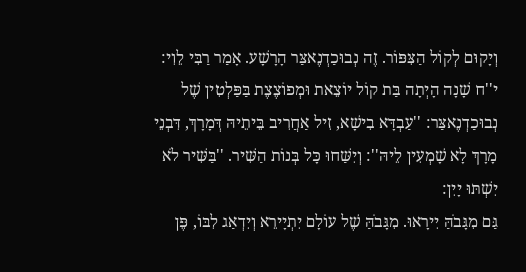וְיָקוּם לְקוֹל הַצִּפּוֹר. זֶה נְבוּכַדְנֶאצַּר הָרָשָׁע. אָמַר רַבִּי לֵוִי:
י''ח שָׁנָה הָיְתָה בַּת קוֹל יוֹצֵאת וּמְפוֹצֶצֶת בַּפַּלְטִין שֶׁל נְבוּכַדְנֶאצַּר: ''עַבְדָּא בִישָׁא, זִיל אַחֲרִיב בֵּיתֵיהּ דְּמָרָךְ, דִּבְנֵי מָרָךְ לָא שָׁמְעִין לֵיהּ'': וְיִשַּׁחוּ כָּל בְּנוֹת הַשִּׁיר. ''בַּשִּׁיר לֹא יִשְׁתּוּ יָיִן:
גַּם מִגָּבֹהַּ יִירָאוּ. מִגָּבֹהַּ שֶׁל עוֹלָם יִתְיָירֵא וְיִדְאַג לִבּוֹ, פֶּן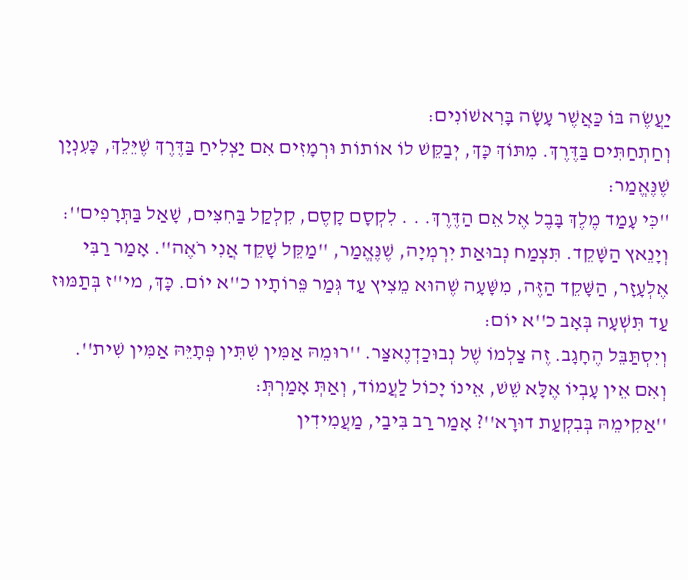יַעֲשֶׂה בּוֹ כַּאֲשֶׁר עָשָׂה בָּרִאשׁוֹנִים:
וְחַתְחַתִּים בַּדֶּרֶךְ. מִתּוֹךְ כָּךְ, יְבַקֵּשׁ לוֹ אוֹתוֹת וּרְמָזִים אִם יַצְלִיחַ בַּדֶּרֶךְ שֶׁיֵּלֵךְ, כָּעִנְיָן שֶׁנֶּאֱמַר:
''כִּי עָמַד מֶלֶךְ בָּבֶל אֶל אֵם הַדֶּרֶךְ. . . לִקְסָם קָסֶם, קִלְקַל בַּחִצִּים, שָׁאַל בַּתְּרָפִים'':
וְיָנֵאץ הַשָּׁקֵד. תִּצְמַח נְבוּאַת יִרְמְיָה, שֶׁנֶּאֱמַר, ''מַקֵּל שָׁקֵד אֲנִי רֹאֶה''. אָמַר רַבִּי אֶלְעָזָר, הַשָּׁקֵד הַזֶּה, מִשָּׁעָה שֶׁהוּא מֵצִיץ עַד גְּמַר פֵּרוֹתָיו כ''א יוֹם. כָּךְ, מי''ז בְּתַמּוּז עַד תִּשְׁעָה בְּאָב כ''א יוֹם:
וְיִסְתַּבֵּל הֶחָגָב. זֶה צַלְמוֹ שֶׁל נְבוּכַדְנֶאצַּר. ''רוּמֵהּ אַמִּין שִׁתִּין פְּתָיֵּהּ אַמִּין שִׁית''. וְאִם אֵין עָבְיוֹ אֶלָּא שֵׁשׁ, אֵינוֹ יָכוֹל לַעֲמוֹד, וְאַתְּ אָמַרְתְּ:
''אַקִימֵהּ בְּבִקְעַת דוּרָא''? אָמַר רַב בִּיבַי, מַעֲמִידִין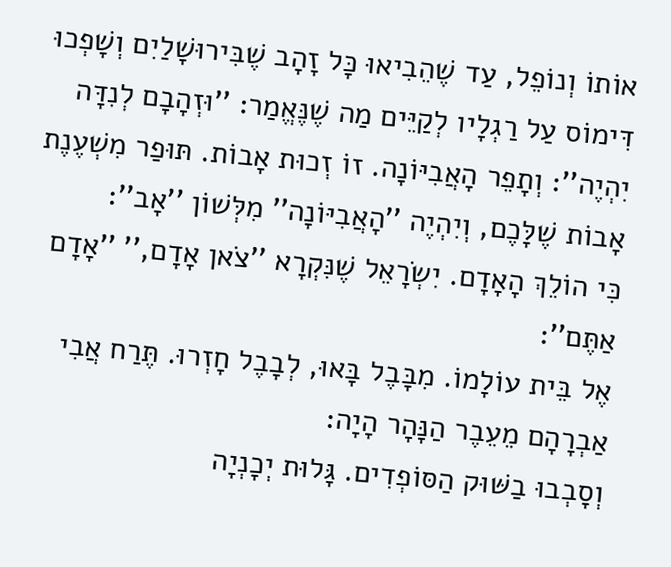אוֹתוֹ וְנוֹפֵל, עַד שֶׁהֵבִיאוּ כָּל זָהָב שֶׁבִּירוּשָׁלַיִם וְשָׁפְכוּ דִּימוֹס עַל רַגְלָיו לְקַיֵּים מַה שֶׁנֶּאֱמַר: ''וּזְהָבָם לְנִדָּה יִהְיֶה'': וְתָפֵר הָאֲבִיּוֹנָה. זוֹ זְכוּת אָבוֹת. תּוּפַר מִשְׁעֶנֶת אָבוֹת שֶׁלָּכֶם, וְיִהְיֶה ''הָאֲבִיּוֹנָה'' מִלְּשׁוֹן ''אָב'':
כִּי הוֹלֵךְ הָאָדָם. יִשְׂרָאֵל שֶׁנִּקְרָא ''צֹאן אָדָם,'' ''אָדָם אַתֶּם'':
אֶל בֵּית עוֹלָמוֹ. מִבָּבֶל בָּאוּ, לְבָבֶל חָזְרוּ. תֶּרַח אֲבִי אַבְרָהָם מֵעֵבֶר הַנָּהָר הָיָה:
וְסָבְבוּ בַשּׁוּק הַסּוֹפְדִים. גָּלוּת יְכָנְיָה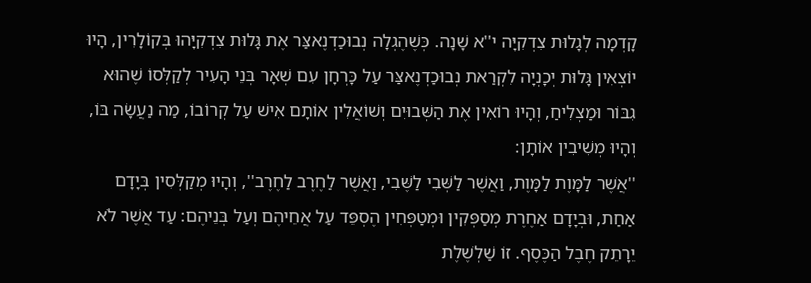קָדְמָה לְגָלוּת צִדְקִיָּה י''א שָׁנָה. כְּשֶׁהֶגְלָה נְבוּכַדְנֶאצַּר אֶת גָּלוּת צִדְקִיָּהוּ בְּקוֹלָרִין, הָיוּ יוֹצְאִין גָּלוּת יְכָנְיָה לִקְרַאת נְבוּכַדְנֶאצַּר עַל כָּרְחָן עִם שְׁאָר בְּנֵי הָעִיר לְקַלְּסוֹ שֶׁהוּא גִבּוֹר וּמַצְלִיחַ, וְהָיוּ רוֹאִין אֶת הַשְּׁבוּיִם וְשׁוֹאֲלִין אוֹתָם אִישׁ עַל קְרוֹבוֹ, מַה נַעֲשָׂה בּוֹ, וְהָיוּ מְשִׁיבִין אוֹתָן:
''אֲשֶׁר לַמָּוֶת לַמָּוֶת, וַאֲשֶׁר לַשְּׁבִי לַשֶּׁבִי, וַאֲשֶׁר לַחֶרֶב לַחֶרֶב'', וְהָיוּ מְקַלְּסִין בְּיָדָם אַחַת, וּבְיָדָם אַחֶרֶת מְסַפְּקִין וּמְטַפְּחִין הֶסְפֵּד עַל אֲחֵיהֶם וְעַל בְּנֵיהֶם: עַד אֲשֶׁר לֹא יֵרָתֵק חֶבֶל הַכֶּסֶף. זוֹ שַׁלְשֶׁלֶת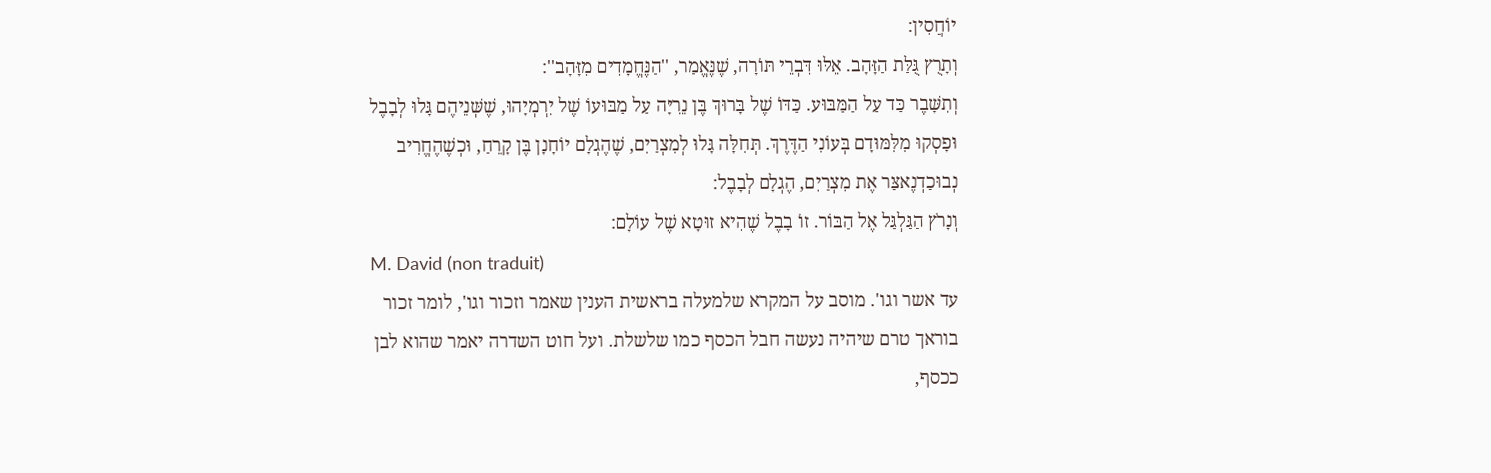יוֹחֲסִין:
וְתָרֻץ גֻּלַּת הַזָּהָב. אֵלּוּ דִּבְרֵי תּוֹרָה, שֶׁנֶּאֱמַר, ''הַנֶּחֱמָדִים מִזָּהָב'':
וְתִשָּׁבֶר כַּד עַל הַמַּבּוּע. כַּדּוֹ שֶׁל בָּרוּךְ בֶּן נֵרִיָּה עַל מַבּוּעוֹ שֶׁל יִרְמְיָהוּ, שֶׁשְּׁנֵיהֶם גָּלוּ לְבָבֶל וּפָסְקוּ מִלִּמּוּדָם בְּעוֹנִי הַדֶּרֶךְ. תְּחִלָּה גָּלוּ לְמִצְרַיִם, שֶׁהֶגְלָם יוֹחָנָן בֶּן קָרֵחַ, וּכְשֶׁהֶחֱרִיב נְבוּכַדְנֶאצַּר אֶת מִצְרַיִם, הֶגְלָם לְבָבֶל:
וְנָרֹץ הַגַּלְגַּל אֶל הַבּוֹר. זוֹ בָבֶל שֶׁהִיא זוּטָא שֶׁל עוֹלָם:
M. David (non traduit)
עד אשר וגו'. מוסב על המקרא שלמעלה בראשית הענין שאמר וזכור וגו', לומר זכור בוראך טרם שיהיה נעשה חבל הכסף כמו שלשלת. ועל חוט השדרה יאמר שהוא לבן ככסף,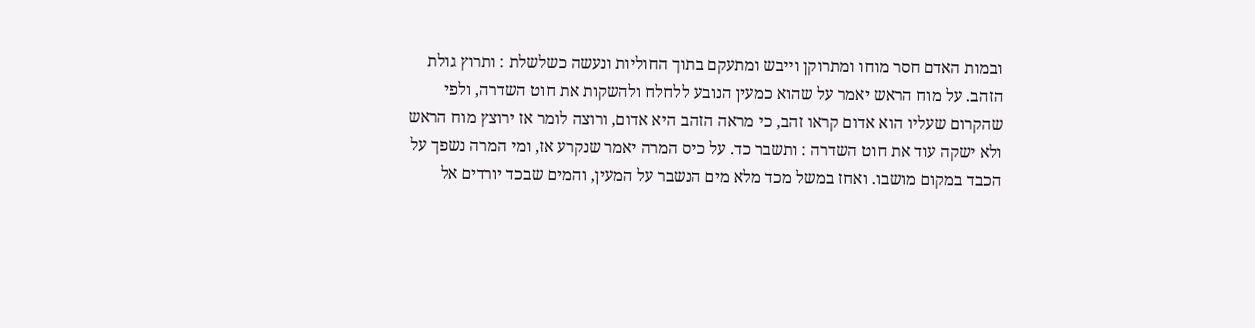ובמות האדם חסר מוחו ומתרוקן וייבש ומתעקם בתוך החוליות ונעשה כשלשלת : ותרוץ גולת הזהב. על מוח הראש יאמר על שהוא כמעין הנובע ללחלח ולהשקות את חוט השדרה, ולפי שהקרום שעליו הוא אדום קראו זהב, כי מראה הזהב היא אדום, ורוצה לומר אז ירוצץ מוח הראש ולא ישקה עוד את חוט השדרה : ותשבר כד. על כיס המרה יאמר שנקרע אז, ומי המרה נשפך על הכבד במקום מושבו. ואחז במשל מכד מלא מים הנשבר על המעין, והמים שבכד יורדים אל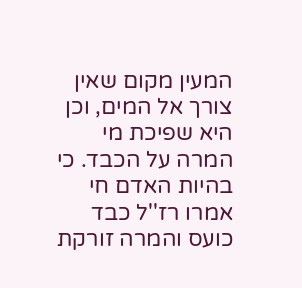המעין מקום שאין צורך אל המים, וכן היא שפיכת מי המרה על הכבד. כי בהיות האדם חי אמרו רז''ל כבד כועס והמרה זורקת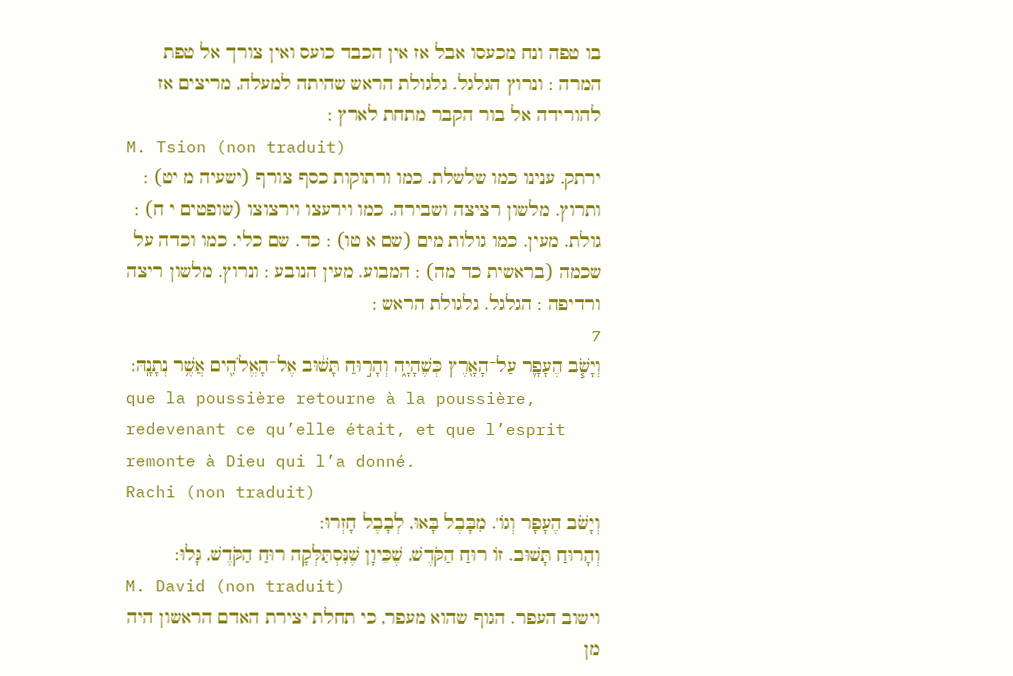בו טפה ונח מכעסו אבל אז אין הכבד כועס ואין צורך אל טפת המרה : ונרוץ הגלגל. גלגולת הראש שהיתה למעלה, מריצים אז להורידה אל בור הקבר מתחת לארץ :
M. Tsion (non traduit)
ירתק. ענינו כמו שלשלת. כמו ורתוקות כסף צורף (ישעיה מ יט) : ותרוץ. מלשון רציצה ושבירה. כמו וירעצו וירצוצו (שופטים י ח) : גולת. מעין. כמו גולות מים (שם א טו) : כד. שם כלי. כמו וכדה על שכמה (בראשית כד מה) : המבוע. מעין הנובע : ונרוץ. מלשון ריצה ורדיפה : הגלגל. גלגולת הראש :
7
וְיָשֹׁ֧ב הֶעָפָ֛ר עַל־הָאָ֖רֶץ כְּשֶׁהָיָ֑ה וְהָר֣וּחַ תָּשׁ֔וּב אֶל־הָאֱלֹהִ֖ים אֲשֶׁ֥ר נְתָנָֽהּ:
que la poussière retourne à la poussière, redevenant ce qu’elle était, et que l’esprit remonte à Dieu qui l’a donné.
Rachi (non traduit)
וְיָשֹׁב הֶעָפָר וְגוֹ'. מִבָּבֶל בָּאוּ, לְבָבֶל חָזְרוּ:
וְהָרוּחַ תָּשׁוּב. זוֹ רוּחַ הַקֹּדֶשׁ, שֶׁכֵּיוָן שֶׁנִּסְתַּלְּקָה רוּחַ הַקֹּדֶשׁ, גָּלוּ:
M. David (non traduit)
וישוב העפר. הגוף שהוא מעפר, כי תחלת יצירת האדם הראשון היה מן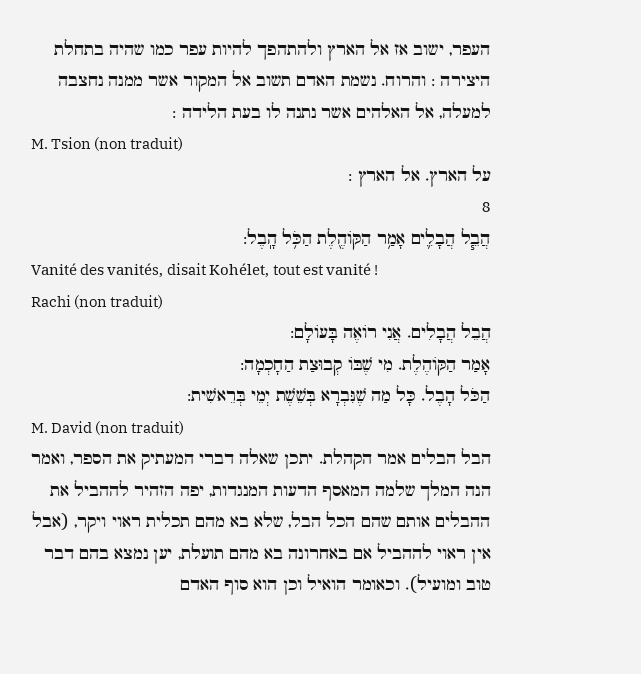העפר, ישוב אז אל הארץ ולהתהפך להיות עפר כמו שהיה בתחלת היצירה : והרוח. נשמת האדם תשוב אל המקור אשר ממנה נחצבה למעלה, אל האלהים אשר נתנה לו בעת הלידה :
M. Tsion (non traduit)
על הארץ. אל הארץ :
8
הֲבֵ֧ל הֲבָלִ֛ים אָמַ֥ר הַקּוֹהֶ֖לֶת הַכֹּ֥ל הָֽבֶל:
Vanité des vanités, disait Kohélet, tout est vanité !
Rachi (non traduit)
הֲבֵל הֲבָלִים. אֲנִי רוֹאֶה בָּעוֹלָם:
אָמַר הַקּוֹהֶלֶת. מִי שֶׁבּוֹ קְבוּצַת הַחָכְמָה:
הַכֹּל הָבֶל. כָּל מַה שֶׁנִּבְרָא בְּשֵׁשֶׁת יְמֵי בְּרֵאשִׁית:
M. David (non traduit)
הבל הבלים אמר הקהלת. יתכן שאלה דברי המעתיק את הספר, ואמר הנה המלך שלמה המאסף הדעות המנגדות, יפה הזהיר לההביל את ההבלים אותם שהם הכל הבל, שלא בא מהם תכלית ראוי ויקר, (אבל אין ראוי לההביל אם באחרונה בא מהם תועלת, יען נמצא בהם דבר טוב ומועיל). וכאומר הואיל וכן הוא סוף האדם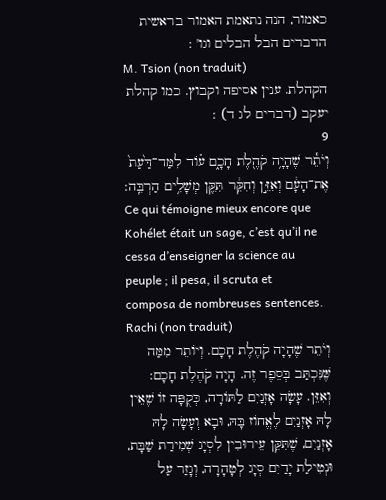כאמור, הנה נתאמת האמור בראשית הדברים הבל הבלים וגו' :
M. Tsion (non traduit)
הקהלת. ענין אסיפה וקבוץ. כמו קהלת יעקב (דברים לג ד) :
9
וְיֹתֵ֕ר שֶׁהָיָ֥ה קֹהֶ֖לֶת חָכָ֑ם ע֗וֹד לִמַּד־דַּ֙עַת֙ אֶת־הָעָ֔ם וְאִזֵּ֣ן וְחִקֵּ֔ר תִּקֵּ֖ן מְשָׁלִ֥ים הַרְבֵּֽה:
Ce qui témoigne mieux encore que Kohélet était un sage, c’est qu’il ne cessa d’enseigner la science au peuple ; il pesa, il scruta et composa de nombreuses sentences.
Rachi (non traduit)
וְיֹתֵר שֶׁהָיָה קֹהֶלֶת חָכָם. וְיוֹתֵר מִמַּה שֶּׁנִּכְתַּב בְּסֵפֶר זֶה. הָיָה קֹהֶלֶת חָכָם:
וְאִזֵּן. עָשָׂה אָזְנַיִם לַתּוֹרָה, כְּקֻפָּה זוֹ שֶׁאֵין לָהּ אָזְנַיִם לֶאֱחוֹז בָּהּ, וּבָא וְעָשָׂה לָהּ אָזְנַיִם, שֶׁתִּקֵּן עֵירוּבִין לִסְיָג שְׁמִירַת שַׁבָּת, וּנְטִילַת יָדַיִם סְיָג לְטָהָרָה, וְגָזַר עַל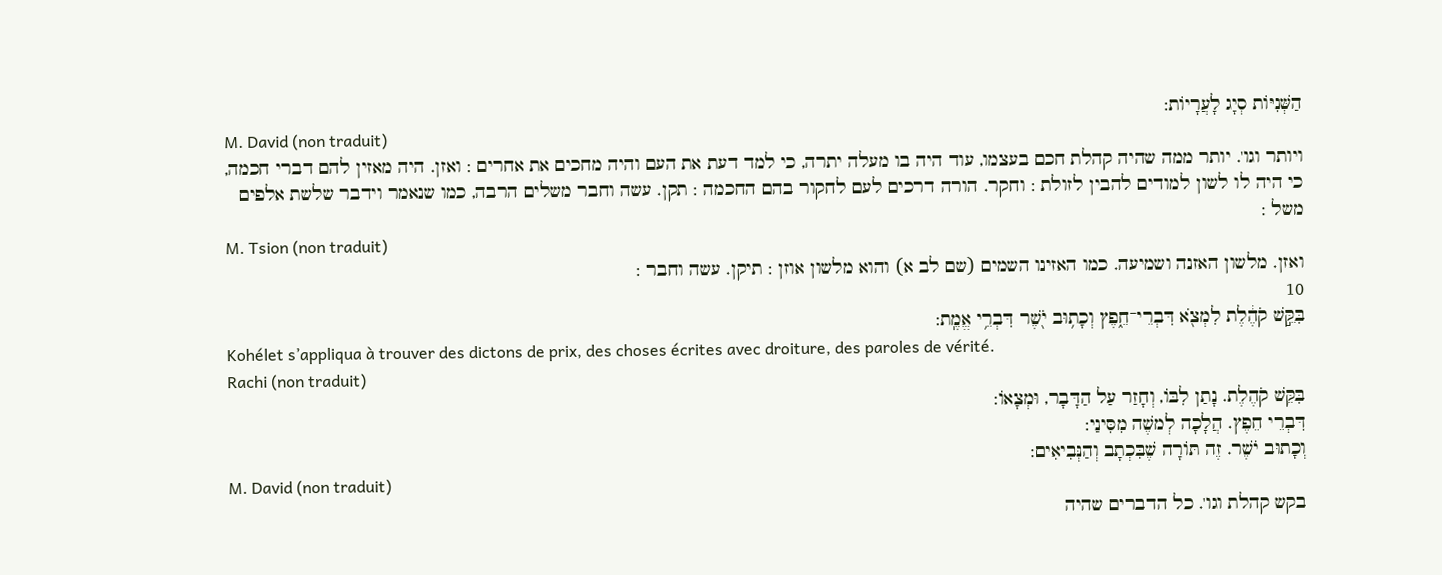הַשְּׁנִיּוֹת סְיָג לָעֲרָיוֹת:
M. David (non traduit)
ויותר וגו'. יותר ממה שהיה קהלת חכם בעצמו, עוד היה בו מעלה יתרה, כי למד דעת את העם והיה מחכים את אחרים : ואזן. היה מאזין להם דברי חכמה, כי היה לו לשון למודים להבין לזולת : וחקר. הורה דרכים לעם לחקור בהם החכמה : תקן. עשה וחבר משלים הרבה, כמו שנאמר וידבר שלשת אלפים משל :
M. Tsion (non traduit)
ואזן. מלשון האזנה ושמיעה. כמו האזינו השמים (שם לב א) והוא מלשון אוזן : תיקן. עשה וחבר :
10
בִּקֵּ֣שׁ קֹהֶ֔לֶת לִמְצֹ֖א דִּבְרֵי־חֵ֑פֶץ וְכָת֥וּב יֹ֖שֶׁר דִּבְרֵ֥י אֱמֶֽת:
Kohélet s’appliqua à trouver des dictons de prix, des choses écrites avec droiture, des paroles de vérité.
Rachi (non traduit)
בִּקֵּשׁ קֹהֶלֶת. נָתַן לִבּוֹ, וְחָזַר עַל הַדָּבָר, וּמְצָאוֹ:
דִּבְרֵי חֵפֶץ. הֲלָכָה לְמשֶׁה מִסִּינַי:
וְכָתוּב יֹשֶׁר. זֶה תּוֹרָה שֶׁבִּכְתָב וְהַנְּבִיאִים:
M. David (non traduit)
בקש קהלת וגו'. כל הדברים שהיה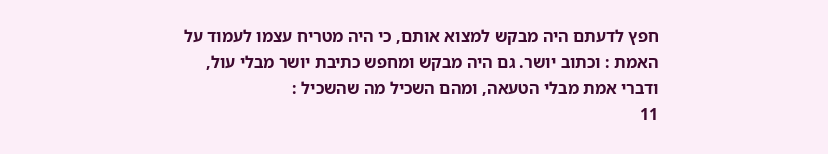חפץ לדעתם היה מבקש למצוא אותם, כי היה מטריח עצמו לעמוד על האמת : וכתוב יושר. גם היה מבקש ומחפש כתיבת יושר מבלי עול, ודברי אמת מבלי הטעאה, ומהם השכיל מה שהשכיל :
11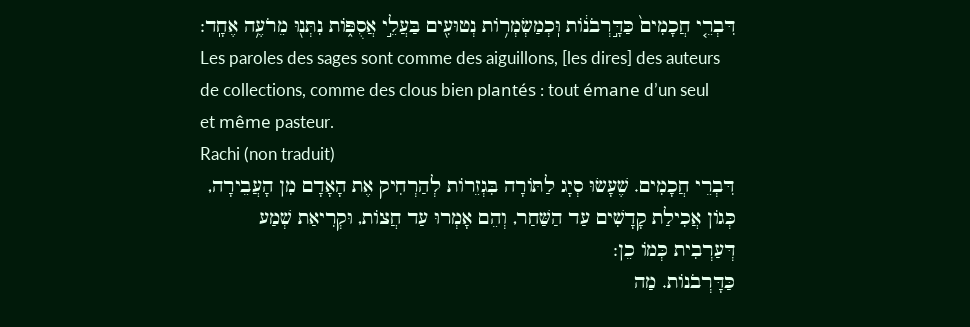דִּבְרֵ֤י חֲכָמִים֙ כַּדָּ֣רְבֹנ֔וֹת וּֽכְמַשְׂמְר֥וֹת נְטוּעִ֖ים בַּעֲלֵ֣י אֲסֻפּ֑וֹת נִתְּנ֖וּ מֵרֹעֶ֥ה אֶחָֽד:
Les paroles des sages sont comme des aiguillons, [les dires] des auteurs de collections, comme des clous bien plantés : tout émane d’un seul et même pasteur.
Rachi (non traduit)
דִּבְרֵי חֲכָמִים. שֶׁעָשׂוּ סְיָג לַתּוֹרָה בִּגְזֵרוֹת לְהַרְחִיק אֶת הָאָדָם מִן הָעֲבֵירָה, כְּגוֹן אֲכִילַת קָדָשִׁים עַד הַשַּׁחַר, וְהֵם אָמְרוּ עַד חֲצוֹת, וּקְרִיאַת שְׁמַע דְּעַרְבִית כְּמוֹ כֵן:
כַּדָּרְבֹנוֹת. מַה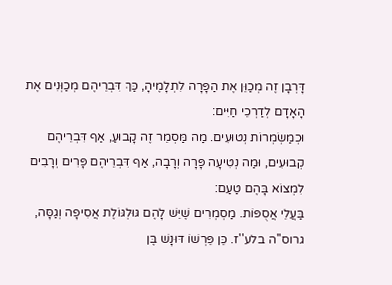דָּרְבָן זֶה מְכַוֵּן אֶת הַפָּרָה לִתְלָמֶיהָ, כַּךְ דִּבְרֵיהֶם מְכַוְּנִים אֶת הָאָדָם לְדַרְכֵי חַיִּים:
וּכְמַשְׂמְרוֹת נְטוּעִים. מַה מַּסְמֵר זֶה קָבוּעַ, אַף דִּבְרֵיהֶם קְבוּעִים, וּמַה נְטִיעָה פָּרָה וְרָבָה, אַף דִּבְרֵיהֶם פָּרִים וְרָבִים לִמְצוֹא בָּהֶם טַעַם:
בַּעֲלֵי אֲסֻפּוֹת. מַסְמְרִים שֶׁיֵּשׁ לָהֶם גּוּלְגּוֹלֶת אֲסִיפָה וְגַסָּה, גרוס''ה בלע''ז. כֵּן פֵּרְשׁוֹ דּוּנָשׁ בֶּן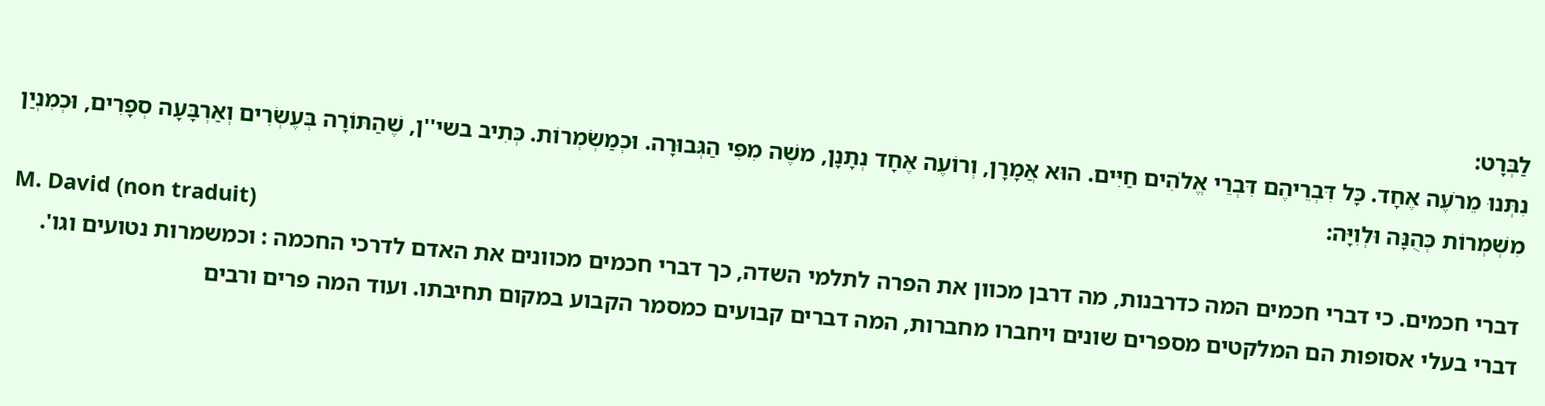לַבְּרָט:
נִתְּנוּ מֵרֹעֶה אֶחָד. כָּל דִּבְרֵיהֶם דִּבְרֵי אֱלֹהִים חַיִּים. הוּא אֲמָרָן, וְרוֹעֶה אֶחָד נְתָנָן, משֶׁה מִפִּי הַגְּבוּרָה. וּכְמַשְׂמְרוֹת. כְּתִיב בשי''ן, שֶׁהַתּוֹרָה בְּעֶשְׂרִים וְאַרְבָּעָה סְפָרִים, וּכְמִנְיַן מִשְׁמְרוֹת כְּהֻנָּה וּלְוִיָּה:
M. David (non traduit)
דברי חכמים. כי דברי חכמים המה כדרבנות, מה דרבן מכוון את הפרה לתלמי השדה, כך דברי חכמים מכוונים את האדם לדרכי החכמה : וכמשמרות נטועים וגו'. דברי בעלי אסופות הם המלקטים מספרים שונים ויחברו מחברות, המה דברים קבועים כמסמר הקבוע במקום תחיבתו. ועוד המה פרים ורבים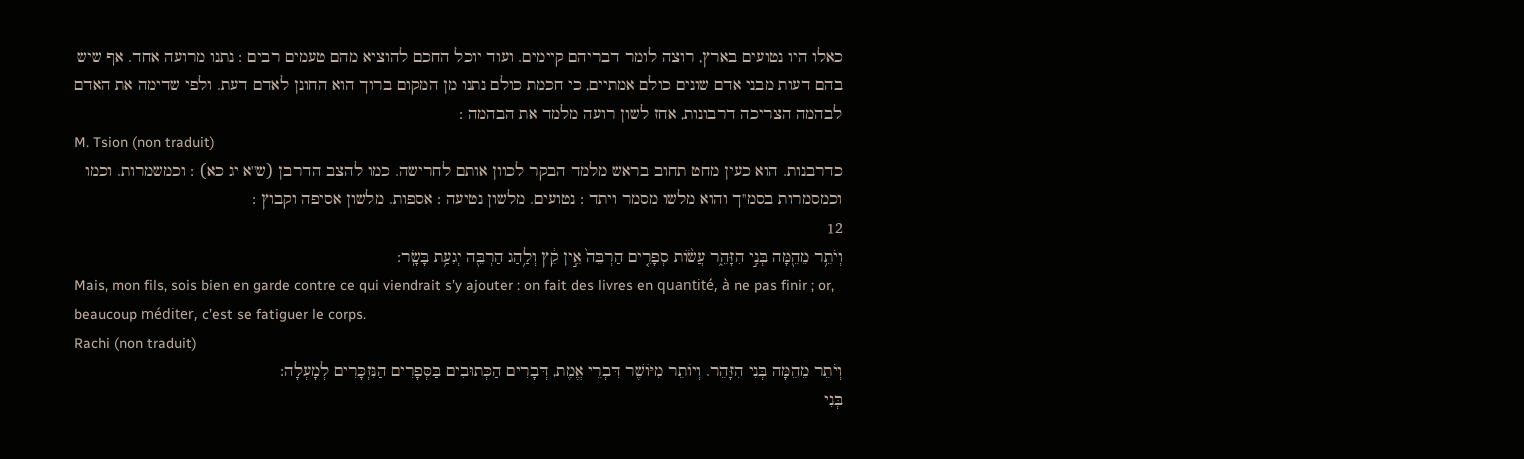כאלו היו נטועים בארץ, רוצה לומר דבריהם קיימים. ועוד יוכל החכם להוציא מהם טעמים רבים : נתנו מרועה אחד. אף שיש בהם דעות מבני אדם שונים כולם אמתיים, כי חכמת כולם נתנו מן המקום ברוך הוא החונן לאדם דעת. ולפי שדימה את האדם לבהמה הצריכה דרבונות, אחז לשון רועה מלמד את הבהמה :
M. Tsion (non traduit)
כדרבנות. הוא כעין מחט תחוב בראש מלמד הבקר לכוון אותם לחרישה. כמו להצב הדרבן (ש''א יג כא) : וכמשמרות. וכמו וכמסמרות בסמ''ך והוא מלשו מסמר ויתד : נטועים. מלשון נטיעה : אספות. מלשון אסיפה וקבוץ :
12
וְיֹתֵ֥ר מֵהֵ֖מָּה בְּנִ֣י הִזָּהֵ֑ר עֲשׂ֨וֹת סְפָרִ֤ים הַרְבֵּה֙ אֵ֣ין קֵ֔ץ וְלַ֥הַג הַרְבֵּ֖ה יְגִעַ֥ת בָּשָֽׂר:
Mais, mon fils, sois bien en garde contre ce qui viendrait s’y ajouter : on fait des livres en quantité, à ne pas finir ; or, beaucoup méditer, c’est se fatiguer le corps.
Rachi (non traduit)
וְיֹתֵר מֵהֵמָּה בְּנִי הִזָּהֵר. וְיוֹתֵר מִיּוֹשֶׁר דִּבְרֵי אֱמֶת, דְּבָרִים הַכְּתוּבִים בַּסְּפָרִים הַנִּזְכָּרִים לְמָעְלָה:
בְּנִי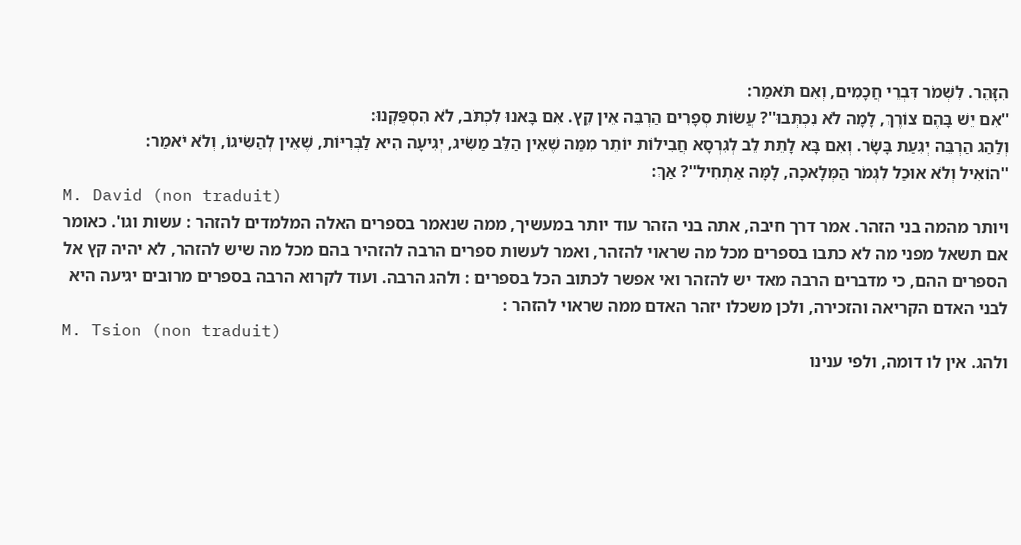הִזָּהֵר. לִשְׁמֹר דִּבְרֵי חֲכָמִים, וְאִם תֹּאמַר:
''אִם יֵשׁ בָּהֶם צוֹרֶךְ, לָמָה לֹא נִכְתְּבוּ''? עֲשׂוֹת סְפָרִים הַרְבֵּה אֵין קֵץ. אִם בָּאנוּ לִכְתֹּב, לֹא הִסְפַּקְנוּ:
וְלַהַג הַרְבֵּה יְגִעַת בָּשָׂר. וְאִם בָּא לָתֵת לֵב לְגִרְסָא חֲבִילוֹת יוֹתֵר מִמַּה שֶׁאֵין הַלֵּב מַשִּׂיג, יְגִיעָה הִיא לַבְּרִיּוֹת, שֶׁאֵין לְהַשִּׂיגוֹ, וְלֹא יֹאמַר:
''הוֹאִיל וְלֹא אוּכַל לִגְמֹר הַמְּלָאכָה, לָמָּה אַתְחִיל''? אַךְ:
M. David (non traduit)
ויותר מהמה בני הזהר. אמר דרך חיבה, אתה בני הזהר עוד יותר במעשיך, ממה שנאמר בספרים האלה המלמדים להזהר : עשות וגו'. כאומר אם תשאל מפני מה לא כתבו בספרים מכל מה שראוי להזהר, ואמר לעשות ספרים הרבה להזהיר בהם מכל מה שיש להזהר, לא יהיה קץ אל הספרים ההם, כי מדברים הרבה מאד יש להזהר ואי אפשר לכתוב הכל בספרים : ולהג הרבה. ועוד לקרוא הרבה בספרים מרובים יגיעה היא לבני האדם הקריאה והזכירה, ולכן משכלו יזהר האדם ממה שראוי להזהר :
M. Tsion (non traduit)
ולהג. אין לו דומה, ולפי ענינו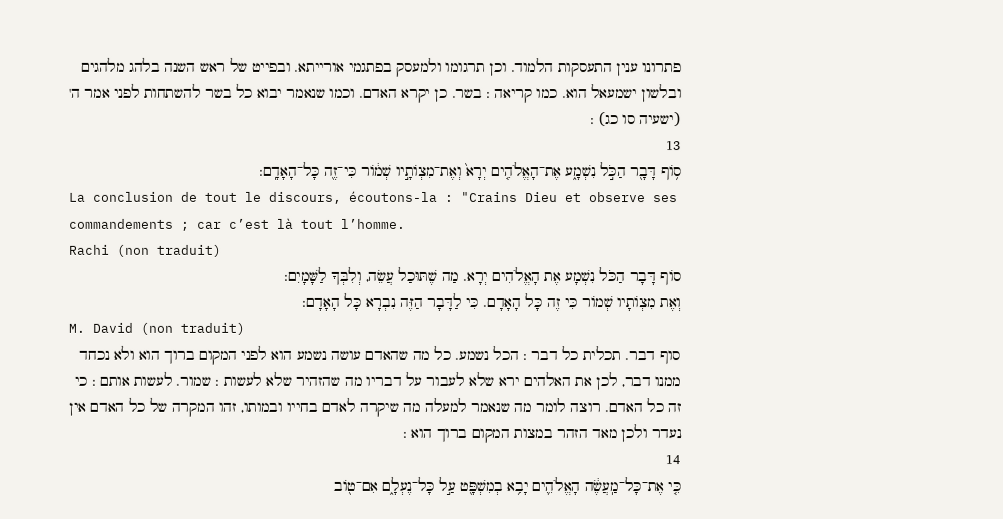פתרונו ענין התעסקות הלמוד. וכן תרגומו ולמעסק בפתגמי אורייתא. ובפייט של ראש השנה בלהג מלהגים ובלשון ישמעאל הוא. כמו קריאה : בשר. כן יקרא האדם. וכמו שנאמר יבוא כל בשר להשתחות לפני אמר ה' (ישעיה סו כג) :
13
ס֥וֹף דָּבָ֖ר הַכֹּ֣ל נִשְׁמָ֑ע אֶת־הָאֱלֹהִ֤ים יְרָא֙ וְאֶת־מִצְוֹתָ֣יו שְׁמ֔וֹר כִּי־זֶ֖ה כָּל־הָאָדָֽם:
La conclusion de tout le discours, écoutons-la : "Crains Dieu et observe ses commandements ; car c’est là tout l’homme.
Rachi (non traduit)
סוֹף דָּבָר הַכֹּל נִשְׁמָע אֶת הָאֱלֹהִים יְרָא. מַה שֶׁתּוּכַל עֲשֵׂה, וְלִבְּךָ לַשָּׁמָיִם:
וְאֶת מִצְוֹתָיו שְׁמוֹר כִּי זֶה כָּל הָאָדָם. כִּי לַדָּבָר הַזֶּה נִבְרָא כָּל הָאָדָם:
M. David (non traduit)
סוף דבר. תכלית כל דבר : הכל נשמע. כל מה שהאדם עושה נשמע הוא לפני המקום ברוך הוא ולא נכחד ממנו דבר, לכן את האלהים ירא שלא לעבור על דבריו מה שהזהיר שלא לעשות : שמור. לעשות אותם : כי זה כל האדם. רוצה לומר מה שנאמר למעלה מה שיקרה לאדם בחייו ובמותו, זהו המקרה של כל האדם אין נעדר ולכן מאד הזהר במצות המקום ברוך הוא :
14
כִּ֤י אֶת־כָּל־מַֽעֲשֶׂ֔ה הָאֱלֹהִ֛ים יָבִ֥א בְמִשְׁפָּ֖ט עַ֣ל כָּל־נֶעְלָ֑ם אִם־ט֖וֹב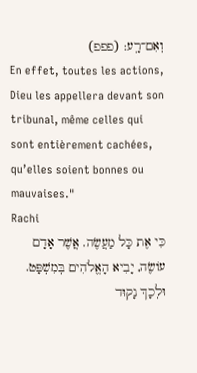וְאִם־רָֽע: (פפפ)
En effet, toutes les actions, Dieu les appellera devant son tribunal, même celles qui sont entièrement cachées, qu’elles soient bonnes ou mauvaises."
Rachi
כִּי אֶת כָּל מַעֲשֶׂה. אֲשֶׁר אָדָם עוֹשֶׂה, יָבִיא הָאֱלֹהִים בְּמִשְׁפָּט. וּלְכָךְ נָקוּד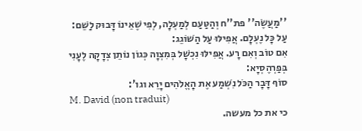''מַעֲשֶׂה'' פת''ח וְהַטַּעַם לְמַעְלָה, לְפִי שֶׁאֵינוֹ דָּבוּק לַשֵּׁם:
עַל כָּל נֶעְלָם. אֲפִילּוּ עַל הַשּׁוֹגֵג:
אִם טוֹב וְאִם רָע. אֲפִילּוּ נִכְשָׁל בְּמִצְוָה כְּגוֹן נוֹתֵן צְדָקָה לֶעָנִי בְּפַרְהֶסְיָא:
סוֹף דָּבָר הַכֹּל נִשְׁמַע אֶת הָאֱלֹהִים יָרֵא וגו':
M. David (non traduit)
כי את כל מעשה.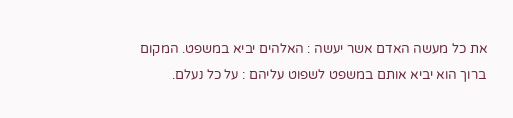את כל מעשה האדם אשר יעשה : האלהים יביא במשפט. המקום ברוך הוא יביא אותם במשפט לשפוט עליהם : על כל נעלם.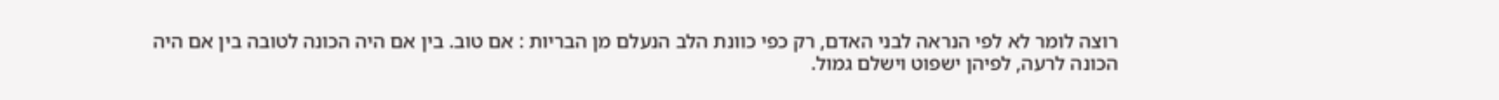רוצה לומר לא לפי הנראה לבני האדם, רק כפי כוונת הלב הנעלם מן הבריות : אם טוב. בין אם היה הכונה לטובה בין אם היה הכונה לרעה, לפיהן ישפוט וישלם גמול.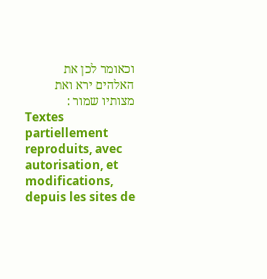וכאומר לכן את האלהים ירא ואת מצותיו שמור :
Textes partiellement reproduits, avec autorisation, et modifications, depuis les sites de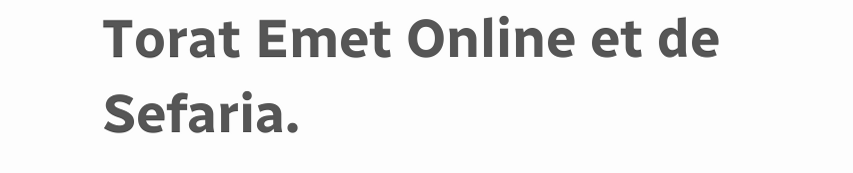Torat Emet Online et de Sefaria.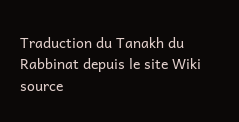Traduction du Tanakh du Rabbinat depuis le site Wiki source